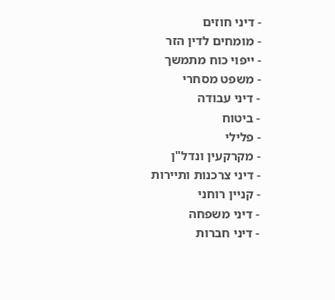- דיני חוזים
- מומחים לדין הזר
- ייפוי כוח מתמשך
- משפט מסחרי
- דיני עבודה
- ביטוח
- פלילי
- מקרקעין ונדל"ן
- דיני צרכנות ותיירות
- קניין רוחני
- דיני משפחה
- דיני חברות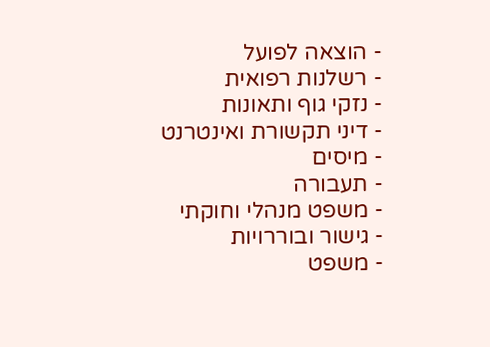- הוצאה לפועל
- רשלנות רפואית
- נזקי גוף ותאונות
- דיני תקשורת ואינטרנט
- מיסים
- תעבורה
- משפט מנהלי וחוקתי
- גישור ובוררויות
- משפט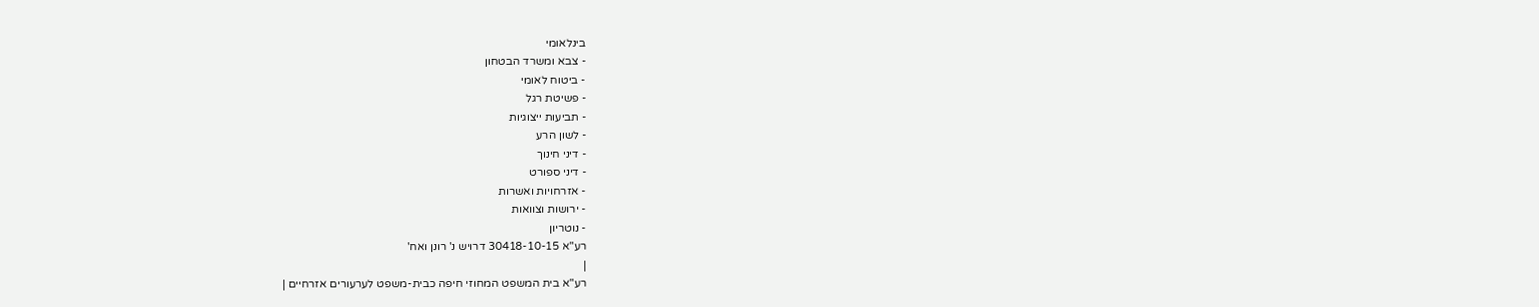בינלאומי
- צבא ומשרד הבטחון
- ביטוח לאומי
- פשיטת רגל
- תביעות ייצוגיות
- לשון הרע
- דיני חינוך
- דיני ספורט
- אזרחויות ואשרות
- ירושות וצוואות
- נוטריון
רע"א 30418-10-15 דרויש נ' רונן ואח'
|
רע"א בית המשפט המחוזי חיפה כבית-משפט לערעורים אזרחיים |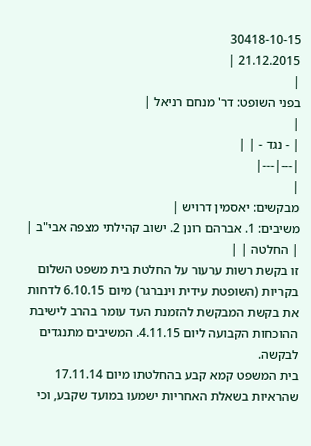30418-10-15
21.12.2015 |
|
בפני השופט: דר' מנחם רניאל |
|
| - נגד - | |
|---|---|
|
מבקשים: יאסמין דרויש |
משיבים: 1. אברהם רונן 2. ישוב קהילתי מצפה אבי"ב |
| החלטה | |
זו בקשת רשות ערעור על החלטת בית משפט השלום בקריות (השופטת עידית וינברגר) מיום 6.10.15 לדחות את בקשת המבקשת להזמנת העד עומר בהרב לישיבת ההוכחות הקבועה ליום 4.11.15. המשיבים מתנגדים לבקשה.
בית המשפט קמא קבע בהחלטתו מיום 17.11.14 שהראיות בשאלת האחריות ישמעו במועד שקבע, וכי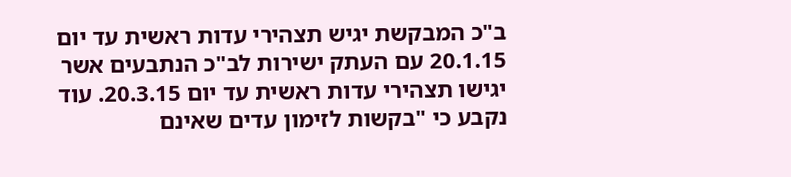ב"כ המבקשת יגיש תצהירי עדות ראשית עד יום 20.1.15 עם העתק ישירות לב"כ הנתבעים אשר יגישו תצהירי עדות ראשית עד יום 20.3.15. עוד נקבע כי "בקשות לזימון עדים שאינם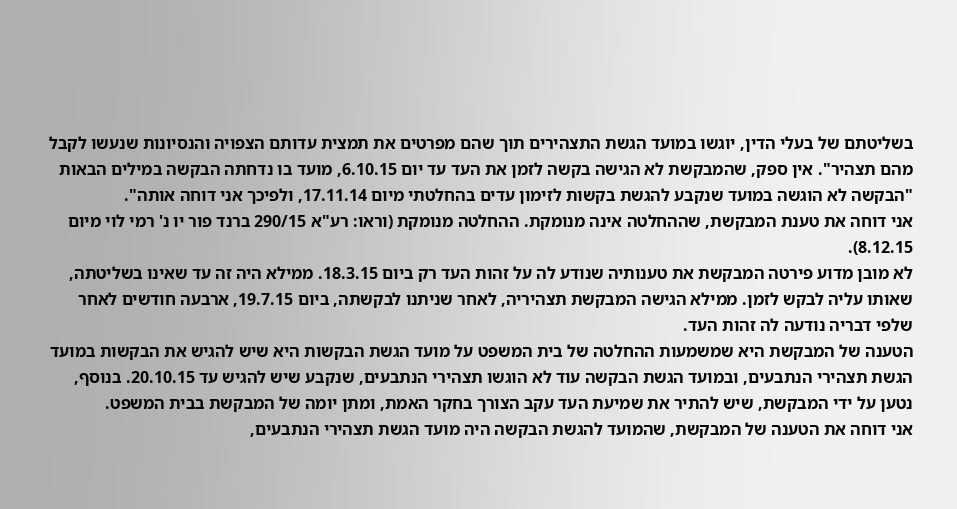בשליטתם של בעלי הדין, יוגשו במועד הגשת התצהירים תוך שהם מפרטים את תמצית עדותם הצפויה והנסיונות שנעשו לקבל מהם תצהיר". אין ספק, שהמבקשת לא הגישה בקשה לזמן את העד עד יום 6.10.15, מועד בו נדחתה הבקשה במילים הבאות "הבקשה לא הוגשה במועד שנקבע להגשת בקשות לזימון עדים בהחלטתי מיום 17.11.14, ולפיכך אני דוחה אותה".
אני דוחה את טענת המבקשת, שההחלטה אינה מנומקת. ההחלטה מנומקת (וראו: רע"א 290/15 ברנד פור יו נ' רמי לוי מיום 8.12.15).
לא מובן מדוע פירטה המבקשת את טענותיה שנודע לה על זהות העד רק ביום 18.3.15. ממילא היה זה עד שאינו בשליטתה, שאותו עליה לבקש לזמן. ממילא הגישה המבקשת תצהיריה, לאחר שניתנו לבקשתה, ביום 19.7.15, ארבעה חודשים לאחר שלפי דבריה נודעה לה זהות העד.
הטענה של המבקשת היא שמשמעות ההחלטה של בית המשפט על מועד הגשת הבקשות היא שיש להגיש את הבקשות במועד הגשת תצהירי הנתבעים, ובמועד הגשת הבקשה עוד לא הוגשו תצהירי הנתבעים, שנקבע שיש להגיש עד 20.10.15. בנוסף, נטען על ידי המבקשת, שיש להתיר את שמיעת העד עקב הצורך בחקר האמת, ומתן יומה של המבקשת בבית המשפט.
אני דוחה את הטענה של המבקשת, שהמועד להגשת הבקשה היה מועד הגשת תצהירי הנתבעים,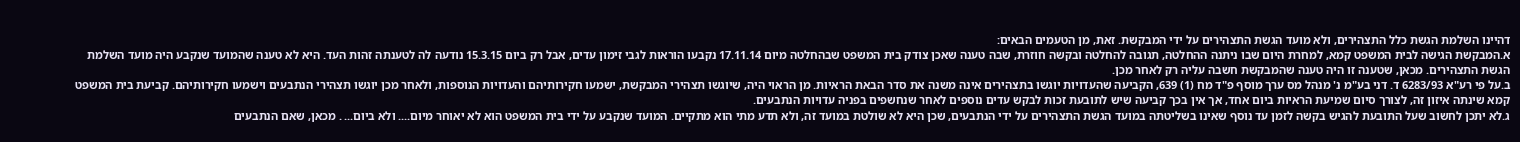דהיינו השלמת הגשת כלל התצהירים, ולא מועד הגשת התצהירים על ידי המבקשת. זאת, מן הטעמים הבאים:
א.המבקשת הגישה לבית המשפט קמא, למחרת היום שבו ניתנה ההחלטה, תגובה להחלטה ובקשה חוזרת, שבה טענה שאכן צודק בית המשפט שבהחלטה מיום 17.11.14 נקבעו הוראות לגבי זימון עדים, אבל רק ביום 15.3.15 נודעה לה לטענתה זהות העד. היא לא טענה שהמועד שנקבע היה מועד השלמת הגשת התצהירים. מכאן, שטענה זו היה טענה שהמבקשת חשבה עליה רק לאחר מכן.
ב.על פי רע"א 6283/93 ד. דני בע"מ נ' מנהל מס ערך מוסף פ"ד מח (1) 639, הקביעה שהעדויות יוגשו בתצהירים אינה משנה את סדר הבאת הראיות. מן הראוי היה, שיוגשו תצהירי המבקשת, ישמעו חקירותיהם והעדויות הנוספות, ולאחר מכן יוגשו תצהירי הנתבעים וישמעו חקירותיהם. קביעת בית המשפט קמא שינתה איזון זה, לצורך סיום שמיעת הראיות ביום אחד, אך אין בכך קביעה שיש לתובעת זכות לבקש עדים נוספים לאחר שנחשפים בפניה עדויות הנתבעים.
ג.לא יתכן לחשוב שעל התובעת להגיש בקשה לזמן עד נוסף שאינו בשליטתה במועד הגשת התצהירים על ידי הנתבעים, שכן היא לא שולטת במועד זה, ולא תדע מתי הוא מתקיים. המועד שנקבע על ידי בית המשפט הוא לא יאוחר מיום.... ולא ביום... . מכאן, שאם הנתבעים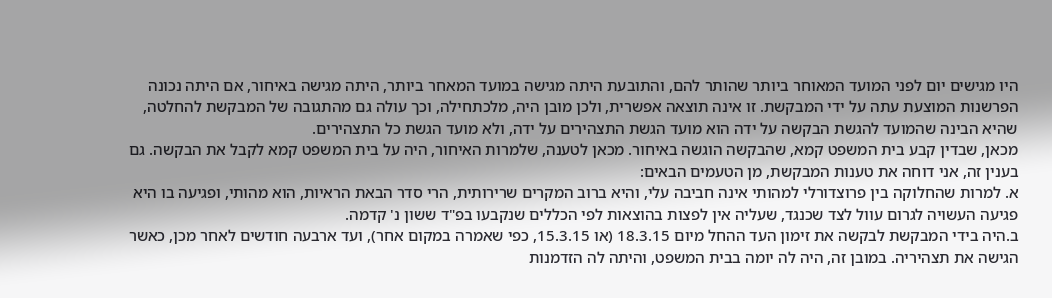היו מגישים יום לפני המועד המאוחר ביותר שהותר להם, והתובעת היתה מגישה במועד המאחר ביותר, היתה מגישה באיחור, אם היתה נכונה הפרשנות המוצעת עתה על ידי המבקשת. זו אינה תוצאה אפשרית, ולכן מובן היה, מלכתחילה, וכך עולה גם מהתגובה של המבקשת להחלטה, שהיא הבינה שהמועד להגשת הבקשה על ידה הוא מועד הגשת התצהירים על ידה, ולא מועד הגשת כל התצהירים.
מכאן, שבדין קבע בית המשפט קמא, שהבקשה הוגשה באיחור. מכאן לטענה, שלמרות האיחור, היה על בית המשפט קמא לקבל את הבקשה. גם בענין זה, אני דוחה את טענות המבקשת, מן הטעמים הבאים:
א. למרות שהחלוקה בין פרוצדורלי למהותי אינה חביבה עלי, והיא ברוב המקרים שרירותית, הרי סדר הבאת הראיות, הוא מהותי, ופגיעה בו היא פגיעה העשויה לגרום עוול לצד שכנגד, שעליה אין לפצות בהוצאות לפי הכללים שנקבעו בפ"ד ששון נ' קדמה.
ב.היה בידי המבקשת לבקשה את זימון העד ההחל מיום 18.3.15 (או 15.3.15, כפי שאמרה במקום אחר), ועד ארבעה חודשים לאחר מכן, כאשר הגישה את תצהיריה. במובן זה, היה לה יומה בבית המשפט, והיתה לה הזדמנות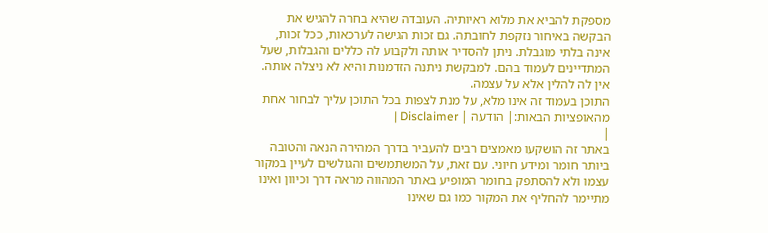מספקת להביא את מלוא ראיותיה. העובדה שהיא בחרה להגיש את הבקשה באיחור נזקפת לחובתה. גם זכות הגישה לערכאות, ככל זכות, אינה בלתי מוגבלת. ניתן להסדיר אותה ולקבוע לה כללים והגבלות, שעל המתדיינים לעמוד בהם. למבקשת ניתנה הזדמנות והיא לא ניצלה אותה. אין לה להלין אלא על עצמה.
התוכן בעמוד זה אינו מלא, על מנת לצפות בכל התוכן עליך לבחור אחת מהאופציות הבאות:| הודעה | Disclaimer |
|
באתר זה הושקעו מאמצים רבים להעביר בדרך המהירה הנאה והטובה ביותר חומר ומידע חיוני. עם זאת, על המשתמשים והגולשים לעיין במקור עצמו ולא להסתפק בחומר המופיע באתר המהווה מראה דרך וכיוון ואינו מתיימר להחליף את המקור כמו גם שאינו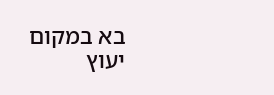בא במקום יעוץ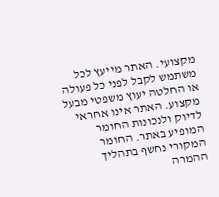מקצועי. האתר מייעץ לכל משתמש לקבל לפני כל פעולה או החלטה יעוץ משפטי מבעל מקצוע. האתר אינו אחראי לדיוק ולנכונות החומר המופיע באתר. החומר המקורי נחשף בתהליך ההמרה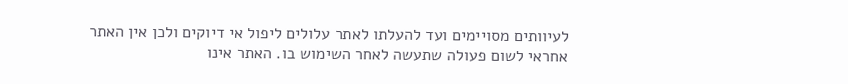לעיוותים מסויימים ועד להעלתו לאתר עלולים ליפול אי דיוקים ולכן אין האתר אחראי לשום פעולה שתעשה לאחר השימוש בו. האתר אינו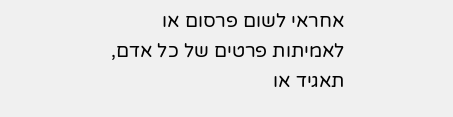אחראי לשום פרסום או לאמיתות פרטים של כל אדם, תאגיד או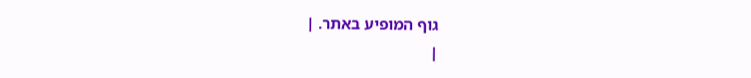גוף המופיע באתר. |
|